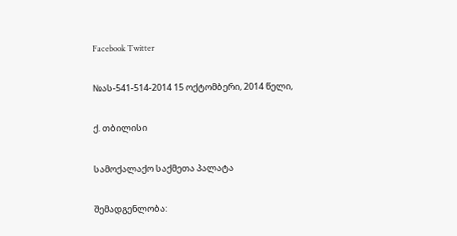Facebook Twitter

№ას-541-514-2014 15 ოქტომბერი, 2014 წელი,

ქ. თბილისი

სამოქალაქო საქმეთა პალატა

შემადგენლობა: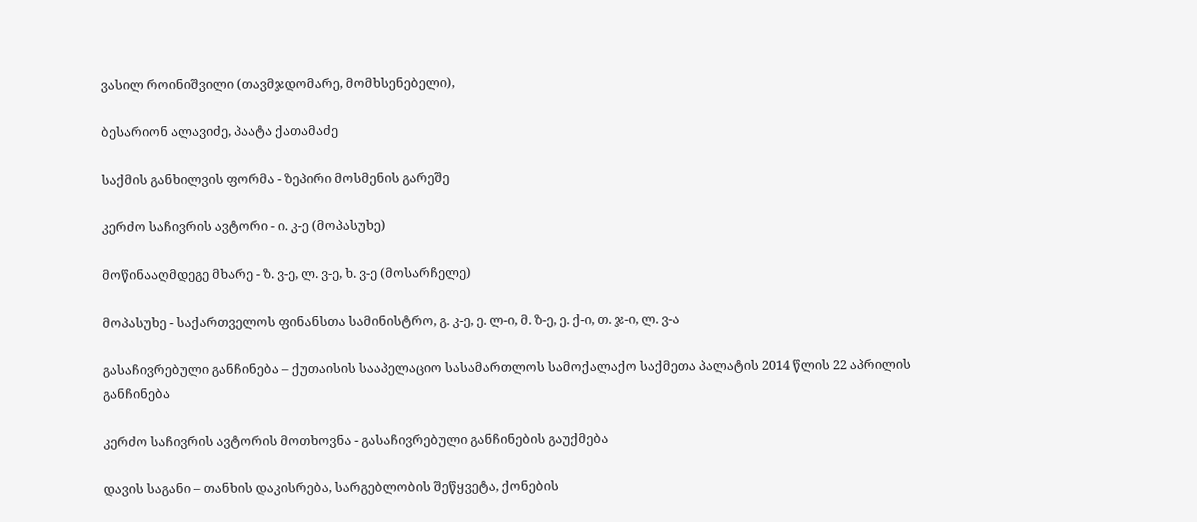ვასილ როინიშვილი (თავმჯდომარე, მომხსენებელი),

ბესარიონ ალავიძე, პაატა ქათამაძე

საქმის განხილვის ფორმა - ზეპირი მოსმენის გარეშე

კერძო საჩივრის ავტორი - ი. კ-ე (მოპასუხე)

მოწინააღმდეგე მხარე - ზ. ვ-ე, ლ. ვ-ე, ხ. ვ-ე (მოსარჩელე)

მოპასუხე - საქართველოს ფინანსთა სამინისტრო, გ. კ-ე, ე. ლ-ი, მ. ზ-ე, ე. ქ-ი, თ. ჯ-ი, ლ. ვ-ა

გასაჩივრებული განჩინება – ქუთაისის სააპელაციო სასამართლოს სამოქალაქო საქმეთა პალატის 2014 წლის 22 აპრილის განჩინება

კერძო საჩივრის ავტორის მოთხოვნა - გასაჩივრებული განჩინების გაუქმება

დავის საგანი – თანხის დაკისრება, სარგებლობის შეწყვეტა, ქონების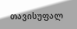თავისუფალ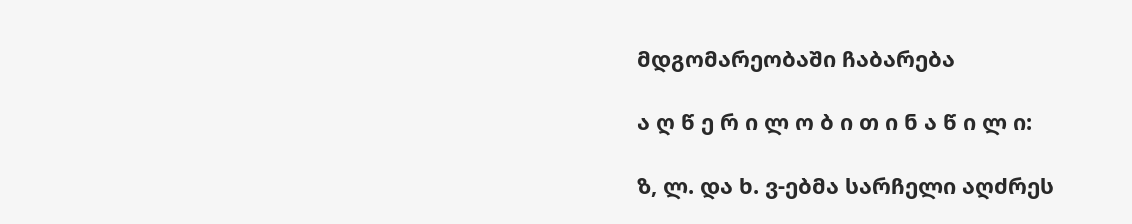მდგომარეობაში ჩაბარება

ა ღ წ ე რ ი ლ ო ბ ი თ ი ნ ა წ ი ლ ი:

ზ, ლ. და ხ. ვ-ებმა სარჩელი აღძრეს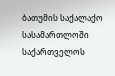ბათუმის საქალაქო სასამართლოში საქართველოს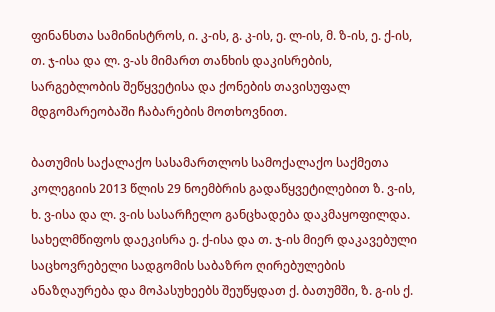ფინანსთა სამინისტროს, ი. კ-ის, გ. კ-ის, ე. ლ-ის, მ. ზ-ის, ე. ქ-ის, თ. ჯ-ისა და ლ. ვ-ას მიმართ თანხის დაკისრების, სარგებლობის შეწყვეტისა და ქონების თავისუფალ მდგომარეობაში ჩაბარების მოთხოვნით.

ბათუმის საქალაქო სასამართლოს სამოქალაქო საქმეთა კოლეგიის 2013 წლის 29 ნოემბრის გადაწყვეტილებით ზ. ვ-ის, ხ. ვ-ისა და ლ. ვ-ის სასარჩელო განცხადება დაკმაყოფილდა. სახელმწიფოს დაეკისრა ე. ქ-ისა და თ. ჯ-ის მიერ დაკავებული საცხოვრებელი სადგომის საბაზრო ღირებულების ანაზღაურება და მოპასუხეებს შეუწყდათ ქ. ბათუმში, ზ. გ-ის ქ.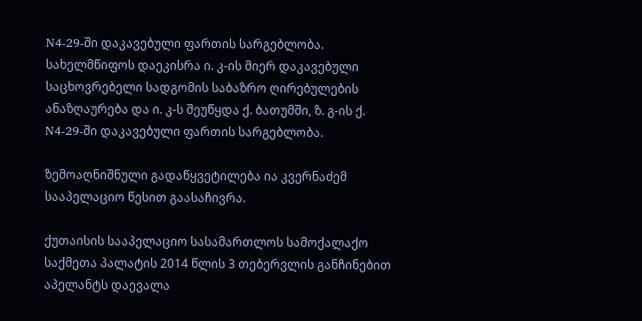N4-29-ში დაკავებული ფართის სარგებლობა. სახელმწიფოს დაეკისრა ი. კ-ის მიერ დაკავებული საცხოვრებელი სადგომის საბაზრო ღირებულების ანაზღაურება და ი. კ-ს შეუწყდა ქ. ბათუმში, ზ. გ-ის ქ. N4-29-ში დაკავებული ფართის სარგებლობა.

ზემოაღნიშნული გადაწყვეტილება ია კვერნაძემ სააპელაციო წესით გაასაჩივრა.

ქუთაისის სააპელაციო სასამართლოს სამოქალაქო საქმეთა პალატის 2014 წლის 3 თებერვლის განჩინებით აპელანტს დაევალა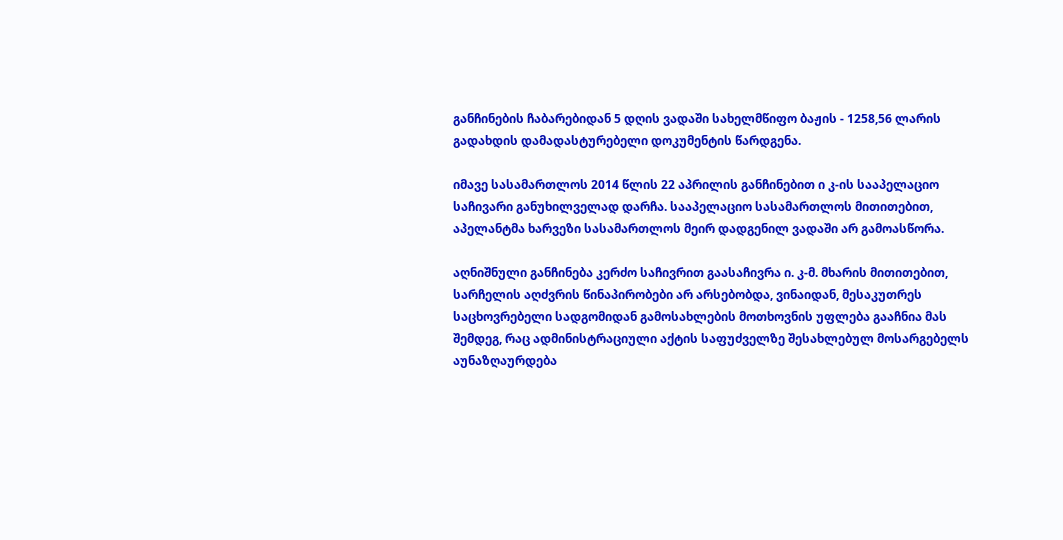განჩინების ჩაბარებიდან 5 დღის ვადაში სახელმწიფო ბაჟის - 1258,56 ლარის გადახდის დამადასტურებელი დოკუმენტის წარდგენა.

იმავე სასამართლოს 2014 წლის 22 აპრილის განჩინებით ი კ-ის სააპელაციო საჩივარი განუხილველად დარჩა. სააპელაციო სასამართლოს მითითებით, აპელანტმა ხარვეზი სასამართლოს მეირ დადგენილ ვადაში არ გამოასწორა.

აღნიშნული განჩინება კერძო საჩივრით გაასაჩივრა ი. კ-მ. მხარის მითითებით, სარჩელის აღძვრის წინაპირობები არ არსებობდა, ვინაიდან, მესაკუთრეს საცხოვრებელი სადგომიდან გამოსახლების მოთხოვნის უფლება გააჩნია მას შემდეგ, რაც ადმინისტრაციული აქტის საფუძველზე შესახლებულ მოსარგებელს აუნაზღაურდება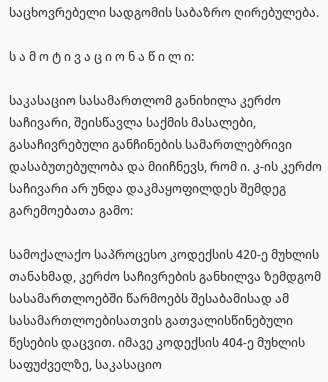საცხოვრებელი სადგომის საბაზრო ღირებულება.

ს ა მ ო ტ ი ვ ა ც ი ო ნ ა წ ი ლ ი:

საკასაციო სასამართლომ განიხილა კერძო საჩივარი, შეისწავლა საქმის მასალები, გასაჩივრებული განჩინების სამართლებრივი დასაბუთებულობა და მიიჩნევს, რომ ი. კ-ის კერძო საჩივარი არ უნდა დაკმაყოფილდეს შემდეგ გარემოებათა გამო:

სამოქალაქო საპროცესო კოდექსის 420-ე მუხლის თანახმად, კერძო საჩივრების განხილვა ზემდგომ სასამართლოებში წარმოებს შესაბამისად ამ სასამართლოებისათვის გათვალისწინებული წესების დაცვით. იმავე კოდექსის 404-ე მუხლის საფუძველზე, საკასაციო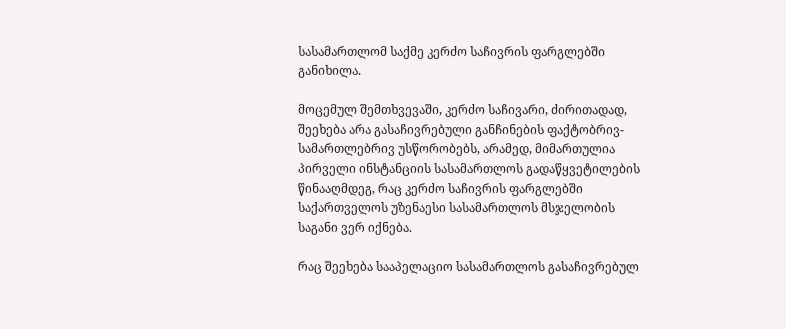სასამართლომ საქმე კერძო საჩივრის ფარგლებში განიხილა.

მოცემულ შემთხვევაში, კერძო საჩივარი, ძირითადად, შეეხება არა გასაჩივრებული განჩინების ფაქტობრივ-სამართლებრივ უსწორობებს, არამედ, მიმართულია პირველი ინსტანციის სასამართლოს გადაწყვეტილების წინააღმდეგ, რაც კერძო საჩივრის ფარგლებში საქართველოს უზენაესი სასამართლოს მსჯელობის საგანი ვერ იქნება.

რაც შეეხება სააპელაციო სასამართლოს გასაჩივრებულ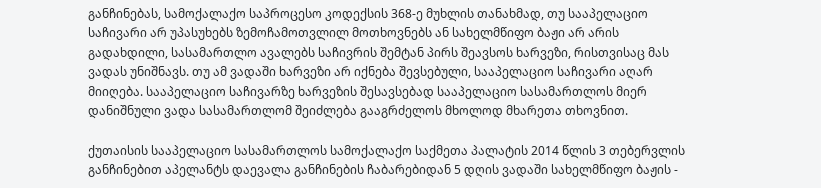განჩინებას, სამოქალაქო საპროცესო კოდექსის 368-ე მუხლის თანახმად, თუ სააპელაციო საჩივარი არ უპასუხებს ზემოჩამოთვლილ მოთხოვნებს ან სახელმწიფო ბაჟი არ არის გადახდილი, სასამართლო ავალებს საჩივრის შემტან პირს შეავსოს ხარვეზი, რისთვისაც მას ვადას უნიშნავს. თუ ამ ვადაში ხარვეზი არ იქნება შევსებული, სააპელაციო საჩივარი აღარ მიიღება. სააპელაციო საჩივარზე ხარვეზის შესავსებად სააპელაციო სასამართლოს მიერ დანიშნული ვადა სასამართლომ შეიძლება გააგრძელოს მხოლოდ მხარეთა თხოვნით.

ქუთაისის სააპელაციო სასამართლოს სამოქალაქო საქმეთა პალატის 2014 წლის 3 თებერვლის განჩინებით აპელანტს დაევალა განჩინების ჩაბარებიდან 5 დღის ვადაში სახელმწიფო ბაჟის -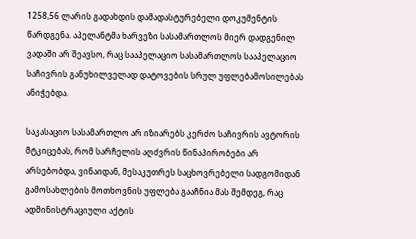1258,56 ლარის გადახდის დამადასტურებელი დოკუმენტის წარდგენა. აპელანტმა ხარვეზი სასამართლოს მიერ დადგენილ ვადაში არ შეავსო, რაც სააპელაციო სასამართლოს სააპელაციო საჩივრის განუხილველად დატოვების სრულ უფლებამოსილებას ანიჭებდა.

საკასაციო სასამართლო არ იზიარებს კერძო საჩივრის ავტორის მტკიცებას, რომ სარჩელის აღძვრის წინაპირობები არ არსებობდა, ვინაიდან, მესაკუთრეს საცხოვრებელი სადგომიდან გამოსახლების მოთხოვნის უფლება გააჩნია მას შემდეგ, რაც ადმინისტრაციული აქტის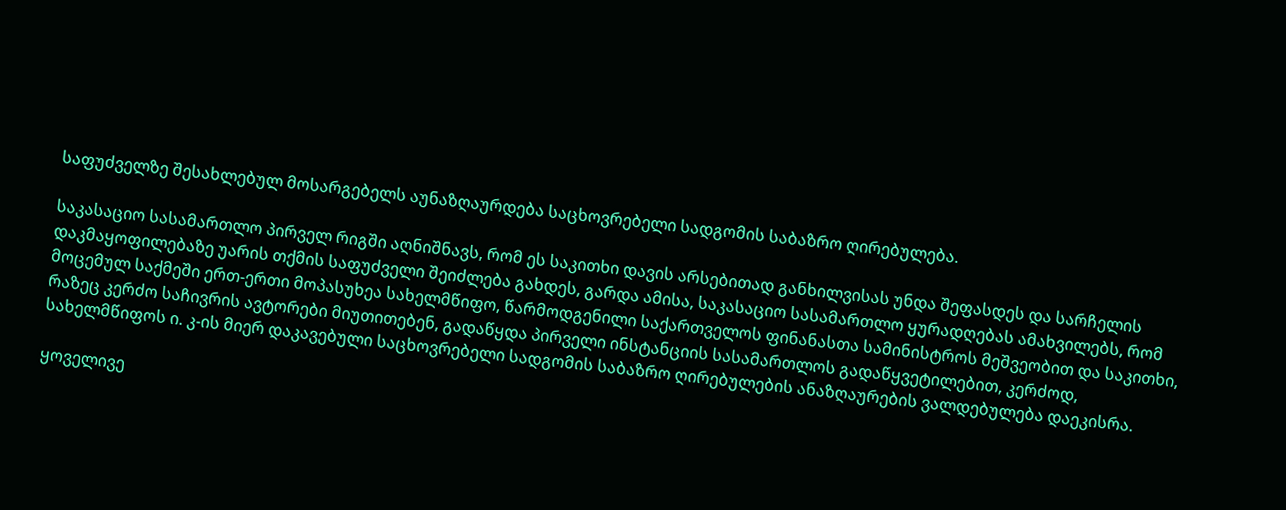საფუძველზე შესახლებულ მოსარგებელს აუნაზღაურდება საცხოვრებელი სადგომის საბაზრო ღირებულება.

საკასაციო სასამართლო პირველ რიგში აღნიშნავს, რომ ეს საკითხი დავის არსებითად განხილვისას უნდა შეფასდეს და სარჩელის დაკმაყოფილებაზე უარის თქმის საფუძველი შეიძლება გახდეს, გარდა ამისა, საკასაციო სასამართლო ყურადღებას ამახვილებს, რომ მოცემულ საქმეში ერთ-ერთი მოპასუხეა სახელმწიფო, წარმოდგენილი საქართველოს ფინანასთა სამინისტროს მეშვეობით და საკითხი, რაზეც კერძო საჩივრის ავტორები მიუთითებენ, გადაწყდა პირველი ინსტანციის სასამართლოს გადაწყვეტილებით, კერძოდ, სახელმწიფოს ი. კ-ის მიერ დაკავებული საცხოვრებელი სადგომის საბაზრო ღირებულების ანაზღაურების ვალდებულება დაეკისრა.

ყოველივე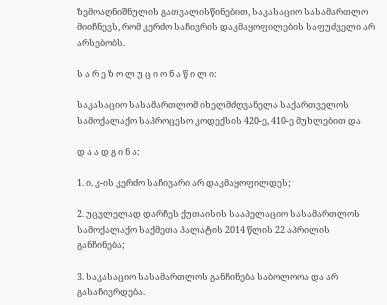ზემოაღნიშნულის გათვალისწინებით, საკასაციო სასამართლო მიიჩნევს, რომ კერძო საჩივრის დაკმაყოფილების საფუძველი არ არსებობს.

ს ა რ ე ზ ო ლ უ ც ი ო ნ ა წ ი ლ ი:

საკასაციო სასამართლომ იხელმძღვანელა საქართველოს სამოქალაქო საპროცესო კოდექსის 420-ე, 410-ე მუხლებით და

დ ა ა დ გ ი ნ ა:

1. ი. კ-ის კერძო საჩივარი არ დაკმაყოფილდეს;

2. უცვლელად დარჩეს ქუთაისის სააპელაციო სასამართლოს სამოქალაქო საქმეთა პალატის 2014 წლის 22 აპრილის განჩინება;

3. საკასაციო სასამართლოს განჩინება საბოლოოა და არ გასაჩივრდება.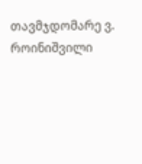თავმჯდომარე ვ. როინიშვილი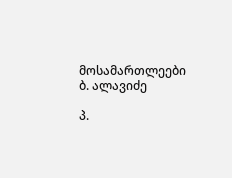მოსამართლეები ბ. ალავიძე

პ.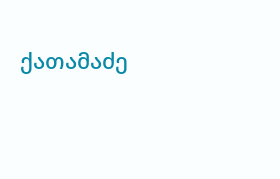ქათამაძე